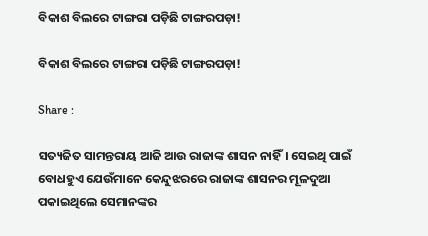ବିକାଶ ବିଲରେ ଟାଙ୍ଗରା ପଡ଼ିଛି ଟାଙ୍ଗରପଡ଼ା!

ବିକାଶ ବିଲରେ ଟାଙ୍ଗରା ପଡ଼ିଛି ଟାଙ୍ଗରପଡ଼ା!

Share :

ସତ୍ୟଜିତ ସାମନ୍ତରାୟ ଆଜି ଆଉ ରାଜାଙ୍କ ଶାସନ ନାହିଁ। ସେଇଥି ପାଇଁ ବୋଧହୁଏ ଯେଉଁମାନେ କେନ୍ଦୁଝରରେ ରାଜାଙ୍କ ଶାସନର ମୂଳଦୁଆ ପକାଇଥିଲେ ସେମାନଙ୍କର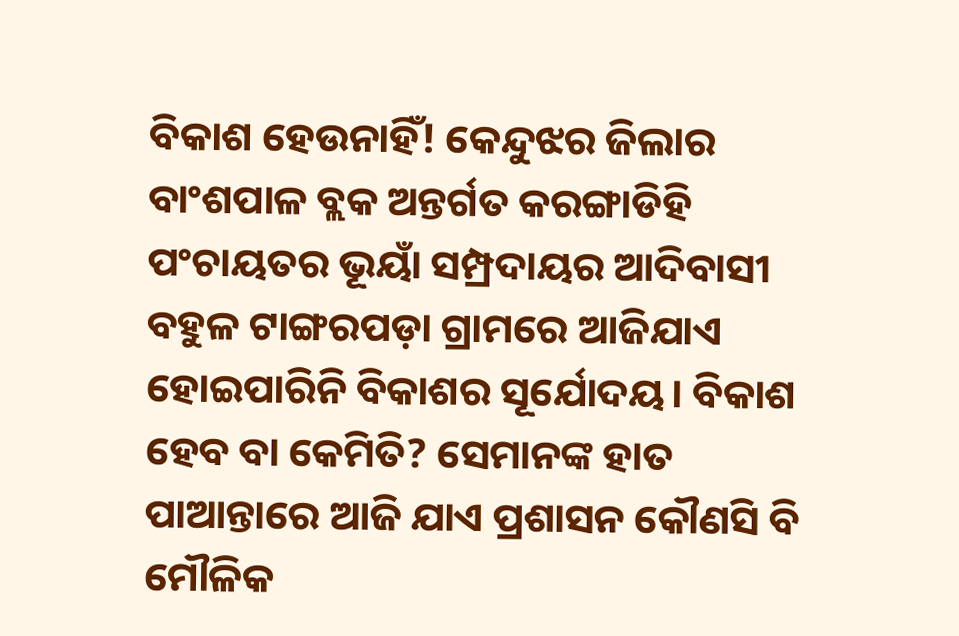ବିକାଶ ହେଉନାହିଁ! କେନ୍ଦୁଝର ଜିଲାର ବାଂଶପାଳ ବ୍ଲକ ଅନ୍ତର୍ଗତ କରଙ୍ଗାଡିହି ପଂଚାୟତର ଭୂୟାଁ ସମ୍ପ୍ରଦାୟର ଆଦିବାସୀ ବହୁଳ ଟାଙ୍ଗରପଡ଼ା ଗ୍ରାମରେ ଆଜିଯାଏ ହୋଇପାରିନି ବିକାଶର ସୂର୍ଯୋଦୟ। ବିକାଶ ହେବ ବା କେମିତି? ସେମାନଙ୍କ ହାତ ପାଆନ୍ତାରେ ଆଜି ଯାଏ ପ୍ରଶାସନ କୌଣସି ବି ମୌଳିକ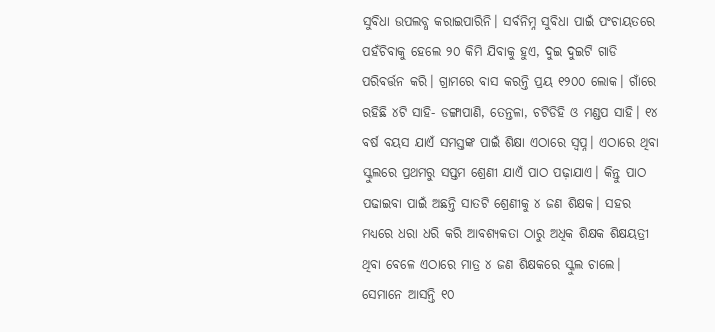ସୁବିଧା ଉପଲବ୍ଧ କରାଇପାରିନି। ସର୍ବନିମ୍ନ ସୁବିଧା ପାଇଁ ପଂଚାୟତରେ ପହଁଚିବାକୁ ହେଲେ ୨୦ କିମି ଯିବାକୁ ହୁଏ, ଦୁଇ ଦୁଇଟି ଗାଡି ପରିବର୍ତ୍ତନ କରି। ଗ୍ରାମରେ ବାସ କରନ୍ତି ପ୍ରୟ ୧୨୦୦ ଲୋକ। ଗାଁରେ ରହିଛି ୪ଟି ସାହି- ଡଙ୍ଗାପାଣି, ତେନ୍ତଳା, ଚଟିଡିହି ଓ ମଣ୍ଡପ ସାହି। ୧୪ ବର୍ଷ ବୟସ ଯାଏଁ ସମସ୍ତଙ୍କ ପାଇଁ ଶିକ୍ଷା ଏଠାରେ ସ୍ୱପ୍ନ। ଏଠାରେ ଥିବା ସ୍କୁଲରେ ପ୍ରଥମରୁ ସପ୍ତମ ଶ୍ରେଣୀ ଯାଏଁ ପାଠ ପଢ଼ାଯାଏ। କିନ୍ତୁ ପାଠ ପଢାଇବା ପାଇଁ ଅଛନ୍ତି ସାତଟି ଶ୍ରେଣୀକୁ ୪ ଜଣ ଶିକ୍ଷକ। ସହର ମଧ୍ୟରେ ଧରା ଧରି କରି ଆବଶ୍ୟକତା ଠାରୁ ଅଧିକ ଶିକ୍ଷକ ଶିକ୍ଷୟତ୍ରୀ ଥିବା ବେଳେ ଏଠାରେ ମାତ୍ର ୪ ଜଣ ଶିକ୍ଷକରେ ସ୍କୁଲ ଚାଲେ। ସେମାନେ ଆସନ୍ତି ୧୦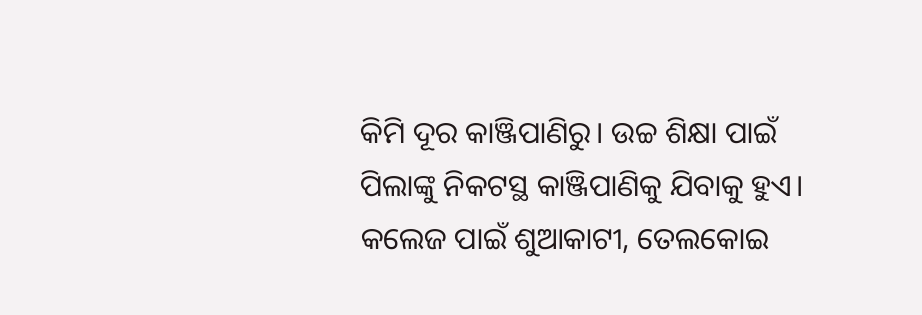କିମି ଦୂର କାଞ୍ଜିପାଣିରୁ। ଉଚ୍ଚ ଶିକ୍ଷା ପାଇଁ ପିଲାଙ୍କୁ ନିକଟସ୍ଥ କାଞ୍ଜିପାଣିକୁ ଯିବାକୁ ହୁଏ। କଲେଜ ପାଇଁ ଶୁଆକାଟୀ, ତେଲକୋଇ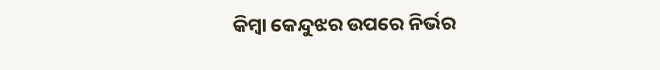କିମ୍ୱା କେନ୍ଦୁଝର ଉପରେ ନିର୍ଭର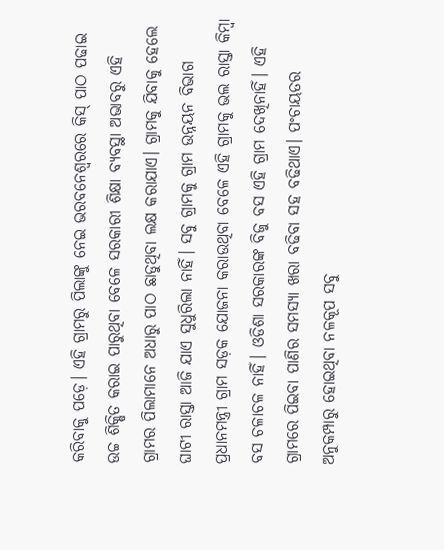କରିବାକୁ ପଡ଼େ। ଏହି ଗ୍ରାମରୁ ପିଲାଙ୍କୁ ନେଇ ଭରବନେଶ୍ୱରରେ କିସ୍ ପାଠ ପଢାଇ ଉଚ୍ଚ ଶିକ୍ଷିତ କରାଇ ପାରୁଥିବା ବେଳେ ସରକାରୀ ଶିକ୍ଷା ବ୍ୟବସ୍ଥା ଅଭାବରୁ ଏହି ଗ୍ରାମର ପିଲାମାନେ ଅଧାରୁ ପାଠ ଛାଡୁଥିବା ଲକ୍ଷ କରାଯାଏ। ଗ୍ରାମକୁ ଯିବାକୁ ହେଲେ ଘାଟୀ ରାସ୍ତା ଆଜି ଯାଏ ସୁଧୁରିଲା ନାହିଁ। ସବୁ ଗ୍ରାମକୁ ଗ୍ରାମ ଉନ୍ନୟନ ବିଭାଗ ପ୍ରଧାନମନ୍ତ୍ରୀ ଗ୍ରାମ ସଡ଼କ ଯୋଜନା କରାଉଥିବା ବେଳେ ଏହି ଗ୍ରାମକୁ ଭଲ ରାସ୍ତା କିମ୍ୱା ବସ ଚଳାଚଳ ନାହିଁ। ଓଡିଶା ସରକାରଙ୍କ ବିଜୁ ବସ ଏହି ଗ୍ରାମ ଦେଖିନାହିଁ। ଏହି ଗ୍ରାମରେ ପିଇବା ପାଣିର ସମସ୍ୟା ଖରା ବଢିବା ସହ ବଢିଥାଏ। ପଂଚାୟତର ଅନୁକମ୍ପାରୁ ହୋଇଥିବା ନଳକୂପ ସବୁ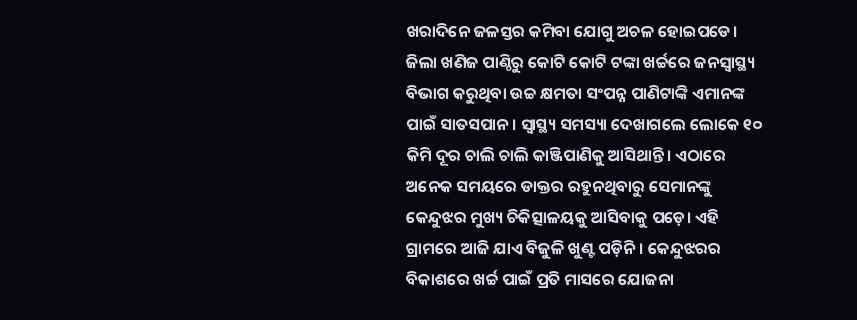ଖରାଦିନେ ଜଳସ୍ତର କମିବା ଯୋଗୁ ଅଚଳ ହୋଇପଡେ। ଜିଲା ଖଣିଜ ପାଣ୍ଠିରୁ କୋଟି କୋଟି ଟଙ୍କା ଖର୍ଚ୍ଚରେ ଜନସ୍ୱାସ୍ଥ୍ୟ ବିଭାଗ କରୁଥିବା ଉଚ୍ଚ କ୍ଷମତା ସଂପନ୍ନ ପାଣିଟାଙ୍କି ଏମାନଙ୍କ ପାଇଁ ସାତସପାନ। ସ୍ୱାସ୍ଥ୍ୟ ସମସ୍ୟା ଦେଖାଗଲେ ଲୋକେ ୧୦ କିମି ଦୂର ଚାଲି ଚାଲି କାଞ୍ଜିପାଣିକୁ ଆସିଥାନ୍ତି। ଏଠାରେ ଅନେକ ସମୟରେ ଡାକ୍ତର ରହୁନଥିବାରୁ ସେମାନଙ୍କୁ କେନ୍ଦୁଝର ମୁଖ୍ୟ ଚିକିତ୍ସାଳୟକୁ ଆସିବାକୁ ପଡ଼େ। ଏହି ଗ୍ରାମରେ ଆଜି ଯାଏ ବିଜୁଳି ଖୁଣ୍ଟ ପଡ଼ିନି। କେନ୍ଦୁଝରର ବିକାଶରେ ଖର୍ଚ୍ଚ ପାଇଁ ପ୍ରତି ମାସରେ ଯୋଜନା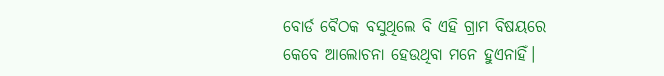ବୋର୍ଡ ବୈଠକ ବସୁଥିଲେ ବି ଏହି ଗ୍ରାମ ବିଷୟରେ କେବେ ଆଲୋଚନା ହେଉଥିବା ମନେ ହୁଏନାହିଁ।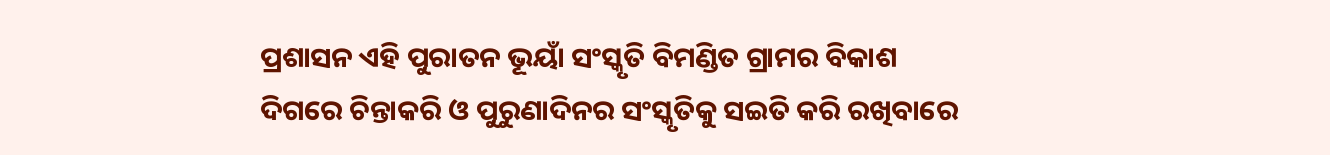ପ୍ରଶାସନ ଏହି ପୁରାତନ ଭୂୟାଁ ସଂସ୍କୃତି ବିମଣ୍ଡିତ ଗ୍ରାମର ବିକାଶ ଦିଗରେ ଚିନ୍ତାକରି ଓ ପୁରୁଣାଦିନର ସଂସ୍କୃତିକୁ ସଇତି କରି ରଖିବାରେ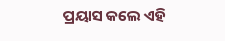ପ୍ରୟାସ କଲେ ଏହି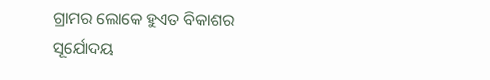ଗ୍ରାମର ଲୋକେ ହୁଏତ ବିକାଶର ସୂର୍ଯୋଦୟ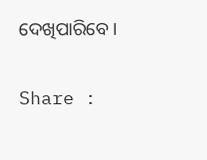ଦେଖିପାରିବେ।

Share :